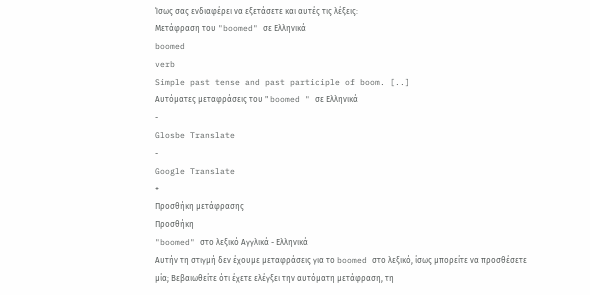Ίσως σας ενδιαφέρει να εξετάσετε και αυτές τις λέξεις:
Μετάφραση του "boomed" σε Ελληνικά
boomed
verb
Simple past tense and past participle of boom. [..]
Αυτόματες μεταφράσεις του " boomed " σε Ελληνικά
-
Glosbe Translate
-
Google Translate
+
Προσθήκη μετάφρασης
Προσθήκη
"boomed" στο λεξικό Αγγλικά - Ελληνικά
Αυτήν τη στιγμή δεν έχουμε μεταφράσεις για το boomed στο λεξικό, ίσως μπορείτε να προσθέσετε μία; Βεβαιωθείτε ότι έχετε ελέγξει την αυτόματη μετάφραση, τη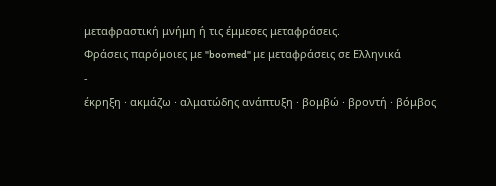μεταφραστική μνήμη ή τις έμμεσες μεταφράσεις.
Φράσεις παρόμοιες με "boomed" με μεταφράσεις σε Ελληνικά
-
έκρηξη · ακμάζω · αλματώδης ανάπτυξη · βομβώ · βροντή · βόμβος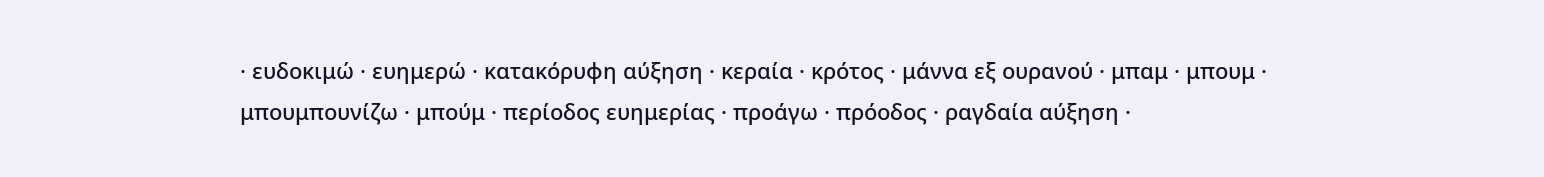· ευδοκιμώ · ευημερώ · κατακόρυφη αύξηση · κεραία · κρότος · μάννα εξ ουρανού · μπαμ · μπουμ · μπουμπουνίζω · μπούμ · περίοδος ευημερίας · προάγω · πρόοδος · ραγδαία αύξηση ·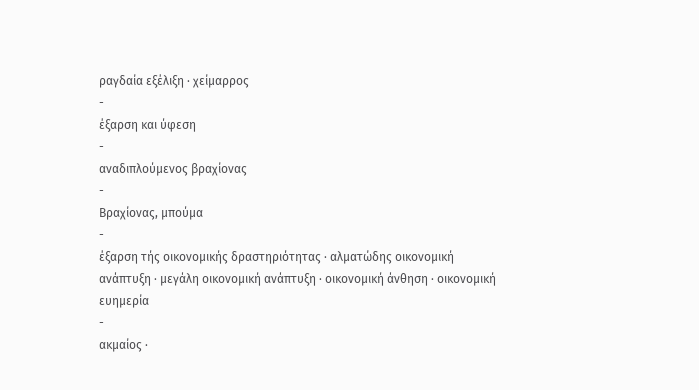ραγδαία εξέλιξη · χείμαρρος
-
έξαρση και ύφεση
-
αναδιπλούμενος βραχίονας
-
Βραχίονας, μπούμα
-
έξαρση τής οικονομικής δραστηριότητας · αλματώδης οικονομική ανάπτυξη · μεγάλη οικονομική ανάπτυξη · οικονομική άνθηση · οικονομική ευημερία
-
ακμαίος ·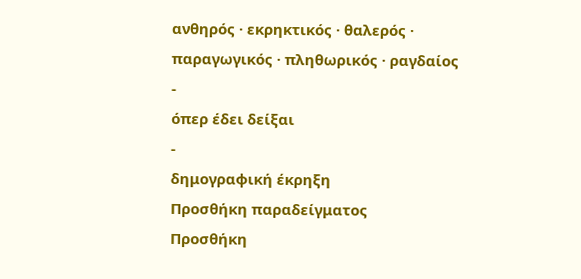ανθηρός · εκρηκτικός · θαλερός · παραγωγικός · πληθωρικός · ραγδαίος
-
όπερ έδει δείξαι
-
δημογραφική έκρηξη
Προσθήκη παραδείγματος
Προσθήκη